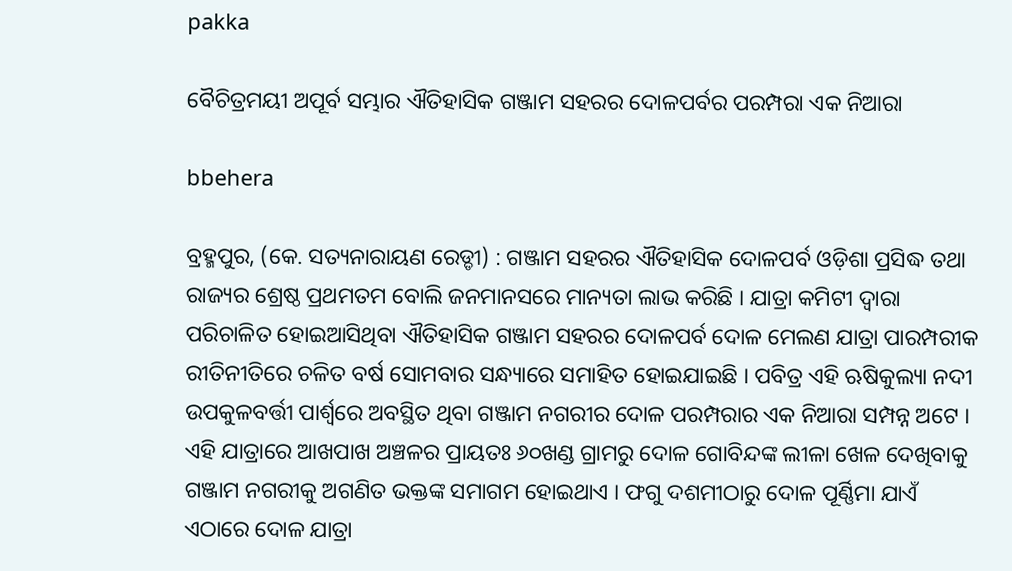pakka

ବୈଚିତ୍ରମୟୀ ଅପୂର୍ବ ସମ୍ଭାର ଐତିହାସିକ ଗଞ୍ଜାମ ସହରର ଦୋଳପର୍ବର ପରମ୍ପରା ଏକ ନିଆରା

bbehera

ବ୍ରହ୍ମପୁର, (କେ. ସତ୍ୟନାରାୟଣ ରେଡ୍ଡୀ) : ଗଞ୍ଜାମ ସହରର ଐତିହାସିକ ଦୋଳପର୍ବ ଓଡ଼ିଶା ପ୍ରସିଦ୍ଧ ତଥା ରାଜ୍ୟର ଶ୍ରେଷ୍ଠ ପ୍ରଥମତମ ବୋଲି ଜନମାନସରେ ମାନ୍ୟତା ଲାଭ କରିଛି । ଯାତ୍ରା କମିଟୀ ଦ୍ଵାରା ପରିଚାଳିତ ହୋଇଆସିଥିବା ଐତିହାସିକ ଗଞ୍ଜାମ ସହରର ଦୋଳପର୍ବ ଦୋଳ ମେଲଣ ଯାତ୍ରା ପାରମ୍ପରୀକ ରୀତିନୀତିରେ ଚଳିତ ବର୍ଷ ସୋମବାର ସନ୍ଧ୍ୟାରେ ସମାହିତ ହୋଇଯାଇଛି । ପବିତ୍ର ଏହି ଋଷିକୁଲ୍ୟା ନଦୀ ଉପକୁଳବର୍ତ୍ତୀ ପାର୍ଶ୍ଵରେ ଅବସ୍ଥିତ ଥିବା ଗଞ୍ଜାମ ନଗରୀର ଦୋଳ ପରମ୍ପରାର ଏକ ନିଆରା ସମ୍ପନ୍ନ ଅଟେ । ଏହି ଯାତ୍ରାରେ ଆଖପାଖ ଅଞ୍ଚଳର ପ୍ରାୟତଃ ୬୦ଖଣ୍ଡ ଗ୍ରାମରୁ ଦୋଳ ଗୋବିନ୍ଦଙ୍କ ଲୀଳା ଖେଳ ଦେଖିବାକୁ ଗଞ୍ଜାମ ନଗରୀକୁ ଅଗଣିତ ଭକ୍ତଙ୍କ ସମାଗମ ହୋଇଥାଏ । ଫଗୁ ଦଶମୀଠାରୁ ଦୋଳ ପୂର୍ଣ୍ଣିମା ଯାଏଁ ଏଠାରେ ଦୋଳ ଯାତ୍ରା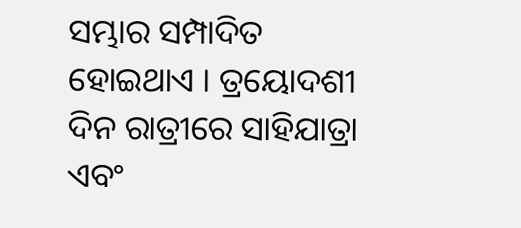ସମ୍ଭାର ସମ୍ପାଦିତ ହୋଇଥାଏ । ତ୍ରୟୋଦଶୀ ଦିନ ରାତ୍ରୀରେ ସାହିଯାତ୍ରା ଏବଂ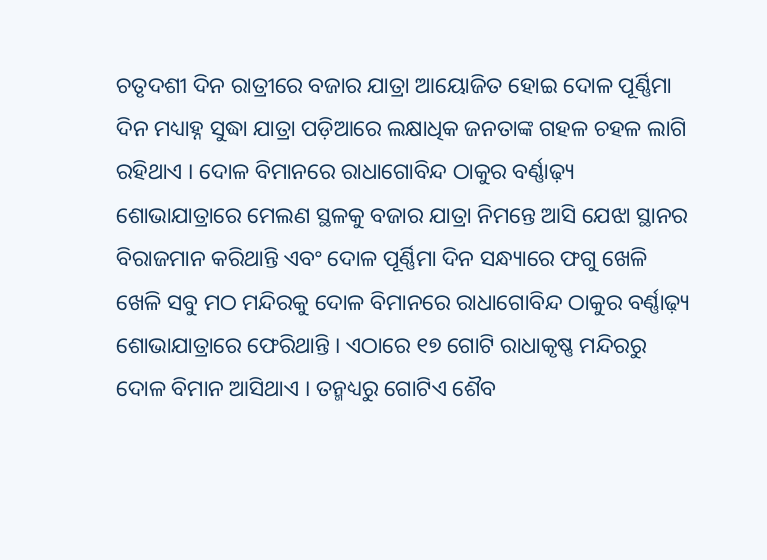ଚତୃଦଶୀ ଦିନ ରାତ୍ରୀରେ ବଜାର ଯାତ୍ରା ଆୟୋଜିତ ହୋଇ ଦୋଳ ପୂର୍ଣ୍ଣିମା ଦିନ ମଧ୍ୟାହ୍ନ ସୁଦ୍ଧା ଯାତ୍ରା ପଡ଼ିଆରେ ଲକ୍ଷାଧିକ ଜନତାଙ୍କ ଗହଳ ଚହଳ ଲାଗି ରହିଥାଏ । ଦୋଳ ବିମାନରେ ରାଧାଗୋବିନ୍ଦ ଠାକୁର ବର୍ଣ୍ଣାଢ଼୍ୟ ଶୋଭାଯାତ୍ରାରେ ମେଲଣ ସ୍ଥଳକୁ ବଜାର ଯାତ୍ରା ନିମନ୍ତେ ଆସି ଯେଝା ସ୍ଥାନର ବିରାଜମାନ କରିଥାନ୍ତି ଏବଂ ଦୋଳ ପୂର୍ଣ୍ଣିମା ଦିନ ସନ୍ଧ୍ୟାରେ ଫଗୁ ଖେଳି ଖେଳି ସବୁ ମଠ ମନ୍ଦିରକୁ ଦୋଳ ବିମାନରେ ରାଧାଗୋବିନ୍ଦ ଠାକୁର ବର୍ଣ୍ଣାଢ଼୍ୟ ଶୋଭାଯାତ୍ରାରେ ଫେରିଥାନ୍ତି । ଏଠାରେ ୧୭ ଗୋଟି ରାଧାକୃଷ୍ଣ ମନ୍ଦିରରୁ ଦୋଳ ବିମାନ ଆସିଥାଏ । ତନ୍ମଧ୍ୟରୁ ଗୋଟିଏ ଶୈବ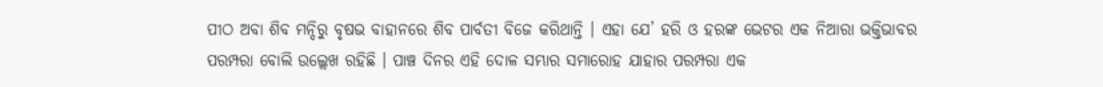ପୀଠ ଅବା ଶିବ ମନ୍ଦିରୁ ବୃଷଭ ବାହାନରେ ଶିବ ପାର୍ବତୀ ବିଜେ କରିଥାନ୍ତି । ଏହା ଯେ’ ହରି ଓ ହରଙ୍କ ଭେଟର ଏକ ନିଆରା ଭକ୍ତିଭାବର ପରମ୍ପରା ବୋଲି ଉଲ୍ଲେଖ ରହିଛି । ପାଞ୍ଚ ଦିନର ଏହି ଦୋଳ ସମ୍ଭାର ସମାରୋହ ଯାହାର ପରମ୍ପରା ଏକ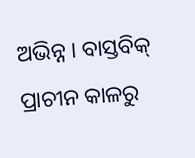ଅଭିନ୍ନ । ବାସ୍ତବିକ୍ ପ୍ରାଚୀନ କାଳରୁ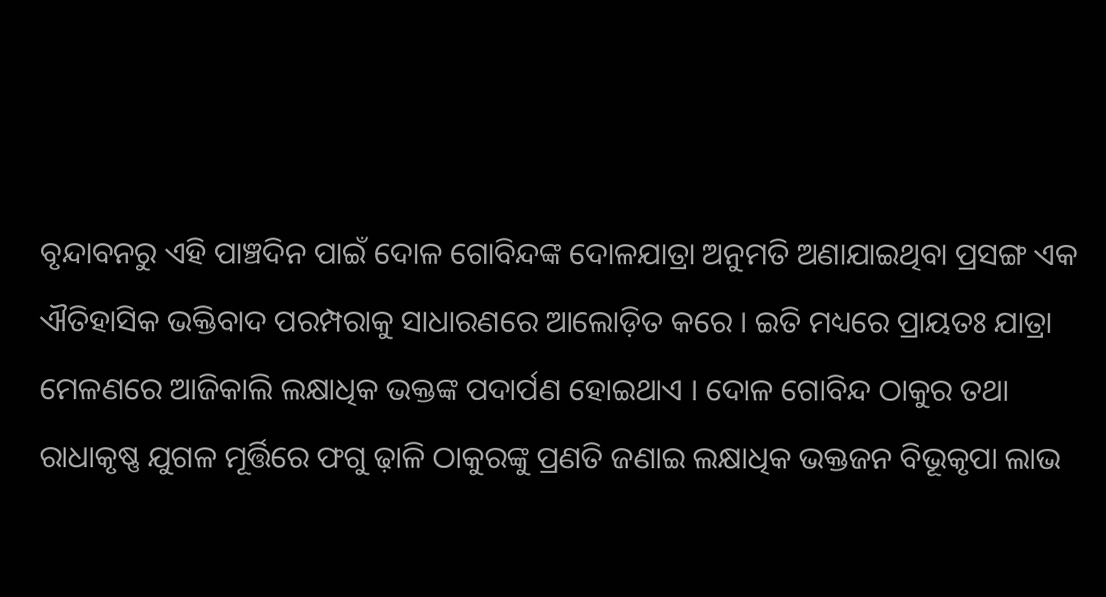ବୃନ୍ଦାବନରୁ ଏହି ପାଞ୍ଚଦିନ ପାଇଁ ଦୋଳ ଗୋବିନ୍ଦଙ୍କ ଦୋଳଯାତ୍ରା ଅନୁମତି ଅଣାଯାଇଥିବା ପ୍ରସଙ୍ଗ ଏକ ଐତିହାସିକ ଭକ୍ତିବାଦ ପରମ୍ପରାକୁ ସାଧାରଣରେ ଆଲୋଡ଼ିତ କରେ । ଇତି ମଧ୍ୟରେ ପ୍ରାୟତଃ ଯାତ୍ରା ମେଳଣରେ ଆଜିକାଲି ଲକ୍ଷାଧିକ ଭକ୍ତଙ୍କ ପଦାର୍ପଣ ହୋଇଥାଏ । ଦୋଳ ଗୋବିନ୍ଦ ଠାକୁର ତଥା ରାଧାକୃଷ୍ଣ ଯୁଗଳ ମୂର୍ତ୍ତିରେ ଫଗୁ ଢ଼ାଳି ଠାକୁରଙ୍କୁ ପ୍ରଣତି ଜଣାଇ ଲକ୍ଷାଧିକ ଭକ୍ତଜନ ବିଭୂକୃପା ଲାଭ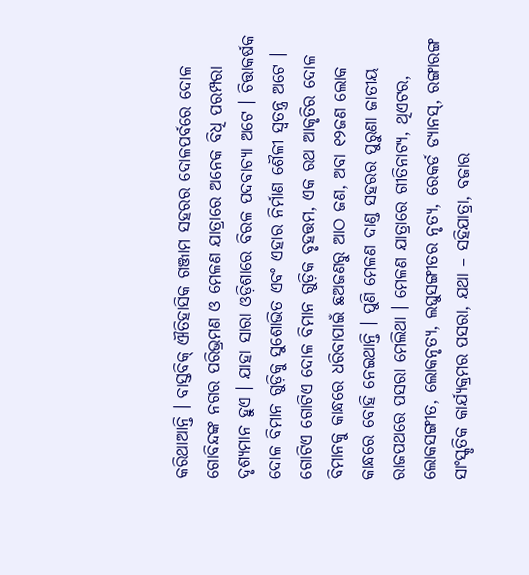କରିଥାଆନ୍ତି । ବାସ୍ତବିକ୍ ଐତିହାସିକ ଗଞ୍ଜାମ ସହରର ଦୋଳପର୍ବରେ ଦୋଳ ଗୋବିନ୍ଦଙ୍କ ନଗର ପରିଭ୍ରମଣ ଓ ମେଳଣ ଯାତ୍ରାରେ ଅନେକ ବିଧି ପରମ୍ପରା ଦୃଶ୍ୟମାନ ହୁଏ । ଯାହା ସାରା ଓଡ଼ିଶାରେ ବିରଳ ପଦବାଚ୍ୟା ଅଟେ । ଚିତ୍ତାକର୍ଷକ ଦୋଳ ବିମାନ ଗୁଡ଼ିକୁ ସୁଶୋଭିତ ଏବଂ ଏହାର ନିର୍ମାଣ ଶୈଳୀ ସ୍ଵତନ୍ତ୍ର ଅଟେ । ଗୋଟିଏ ଗୋଟିଏ ଦୋଳ ବିମାନ ଗୁଡ଼ିକ ବୃହତ୍ତମ, ଏକ ରଥ ଆକୃତିର ଦୋଳ ବିମାନକୁ କାନ୍ଧରେ ଧରିବାପାଇଁ ଛଅଜଣରୁ ଆଠ ଜଣ, ଅବା ୧୨ଜଣ ଲୋକ କାନ୍ଧରେ ବୋହି ନେଇଥାନ୍ତି । ପୁଣି ମେଳଣ ଦାଣ୍ଡ ସହରର ପୁରୁଣା ଜାତୀୟ ରାଜପଥରେ ପସରା ମେଲିଥା । ମେଳଣ ଯାତ୍ରାରେ ଗୀତିନାଟ୍ୟ, ଥିଏଟର, ଲୋକସଙ୍ଗୀତ, ଲୋକନୃତ୍ୟ, ଲଘୁସଙ୍ଗୀତର ନୃତ୍ୟ, ରେକର୍ଡ ଡ୍ୟାନସ୍, ରଙ୍ଗାରଙ୍ଗ ସାଂସ୍କୃତିକ କାର୍ଯ୍ୟକ୍ରମର ପସରା, ଯଥା – ସହିଯାତ୍ରା, ବଜାର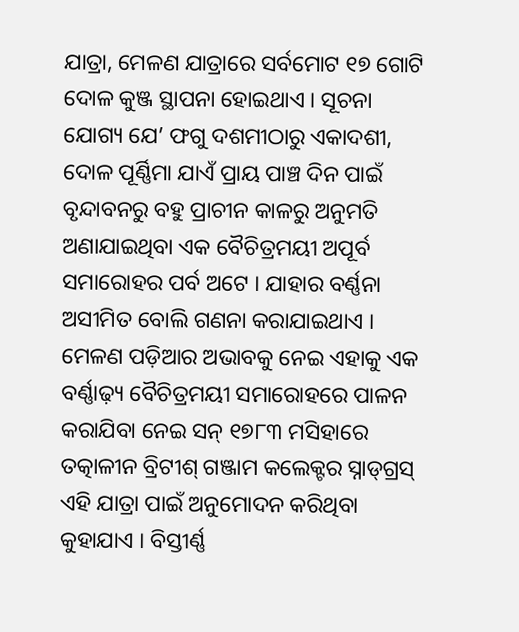ଯାତ୍ରା, ମେଳଣ ଯାତ୍ରାରେ ସର୍ବମୋଟ ୧୭ ଗୋଟି ଦୋଳ କୁଞ୍ଜ ସ୍ଥାପନା ହୋଇଥାଏ । ସୂଚନା ଯୋଗ୍ୟ ଯେ’ ଫଗୁ ଦଶମୀଠାରୁ ଏକାଦଶୀ, ଦୋଳ ପୂର୍ଣ୍ଣିମା ଯାଏଁ ପ୍ରାୟ ପାଞ୍ଚ ଦିନ ପାଇଁ ବୃନ୍ଦାବନରୁ ବହୁ ପ୍ରାଚୀନ କାଳରୁ ଅନୁମତି ଅଣାଯାଇଥିବା ଏକ ବୈଚିତ୍ରମୟୀ ଅପୂର୍ବ ସମାରୋହର ପର୍ବ ଅଟେ । ଯାହାର ବର୍ଣ୍ଣନା ଅସୀମିତ ବୋଲି ଗଣନା କରାଯାଇଥାଏ । ମେଳଣ ପଡ଼ିଆର ଅଭାବକୁ ନେଇ ଏହାକୁ ଏକ ବର୍ଣ୍ଣାଢ଼୍ୟ ବୈଚିତ୍ରମୟୀ ସମାରୋହରେ ପାଳନ କରାଯିବା ନେଇ ସନ୍ ୧୭୮୩ ମସିହାରେ ତତ୍କାଳୀନ ବ୍ରିଟୀଶ୍ ଗଞ୍ଜାମ କଲେକ୍ଟର ସ୍ନାଡ୍‌ଗ୍ରସ୍‌ ଏହି ଯାତ୍ରା ପାଇଁ ଅନୁମୋଦନ କରିଥିବା କୁହାଯାଏ । ବିସ୍ତୀର୍ଣ୍ଣ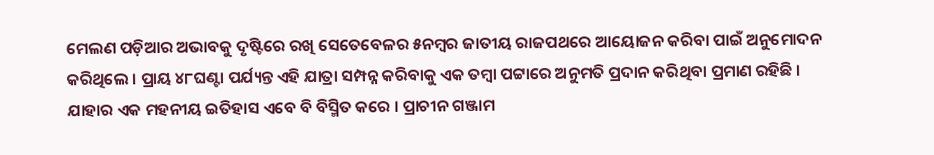ମେଲଣ ପଡ଼ିଆର ଅଭାବକୁ ଦୃଷ୍ଟିରେ ରଖି ସେତେବେଳର ୫ନମ୍ୱର ଜାତୀୟ ରାଜପଥରେ ଆୟୋଜନ କରିବା ପାଇଁ ଅନୁମୋଦନ କରିଥିଲେ । ପ୍ରାୟ ୪୮ଘଣ୍ଟା ପର୍ଯ୍ୟନ୍ତ ଏହି ଯାତ୍ରା ସମ୍ପନ୍ନ କରିବାକୁ ଏକ ତମ୍ବା ପଟ୍ଟାରେ ଅନୁମତି ପ୍ରଦାନ କରିଥିବା ପ୍ରମାଣ ରହିଛି । ଯାହାର ଏକ ମହନୀୟ ଇତିହାସ ଏବେ ବି ବିସ୍ମିତ କରେ । ପ୍ରାଚୀନ ଗଞ୍ଜାମ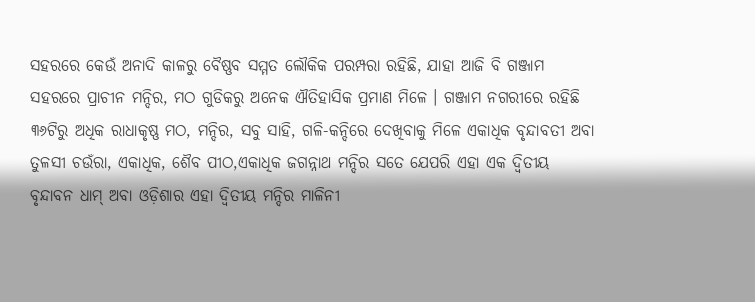ସହରରେ କେଉଁ ଅନାଦି କାଳରୁ ବୈଷ୍ଣବ ସମ୍ମତ ଲୌକିକ ପରମ୍ପରା ରହିଛି, ଯାହା ଆଜି ବି ଗଞ୍ଜାମ ସହରରେ ପ୍ରାଚୀନ ମନ୍ଦିର, ମଠ ଗୁଡିକରୁ ଅନେକ ଐତିହାସିକ ପ୍ରମାଣ ମିଳେ । ଗଞ୍ଜାମ ନଗରୀରେ ରହିଛି ୩୬ଟିରୁ ଅଧିକ ରାଧାକୃଷ୍ଣ ମଠ, ମନ୍ଦିର, ସବୁ ସାହି, ଗଳି-କନ୍ଦିରେ ଦେଖିବାକୁ ମିଳେ ଏକାଧିକ ବୃନ୍ଦାବତୀ ଅବା ତୁଳସୀ ଚଉଁରା, ଏକାଧିକ, ଶୈବ ପୀଠ,ଏକାଧିକ ଜଗନ୍ନାଥ ମନ୍ଦିର ସତେ ଯେପରି ଏହା ଏକ ଦ୍ୱିତୀୟ ବୃନ୍ଦାବନ ଧାମ୍ ଅବା ଓଡ଼ିଶାର ଏହା ଦ୍ୱିତୀୟ ମନ୍ଦିର ମାଳିନୀ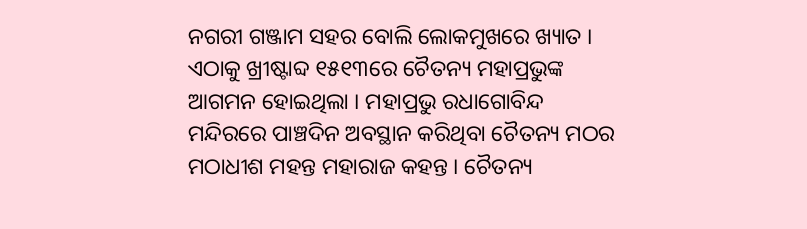ନଗରୀ ଗଞ୍ଜାମ ସହର ବୋଲି ଲୋକମୁଖରେ ଖ୍ୟାତ । ଏଠାକୁ ଖ୍ରୀଷ୍ଟାବ୍ଦ ୧୫୧୩ରେ ଚୈତନ୍ୟ ମହାପ୍ରଭୁଙ୍କ ଆଗମନ ହୋଇଥିଲା । ମହାପ୍ରଭୁ ରଧାଗୋବିନ୍ଦ ମନ୍ଦିରରେ ପାଞ୍ଚଦିନ ଅବସ୍ଥାନ କରିଥିବା ଚୈତନ୍ୟ ମଠର ମଠାଧୀଶ ମହନ୍ତ ମହାରାଜ କହନ୍ତ । ଚୈତନ୍ୟ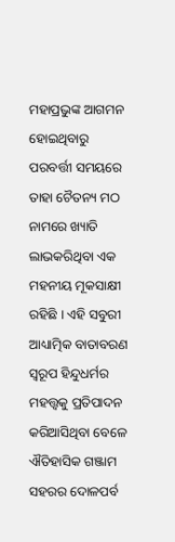ମହାପ୍ରଭୁଙ୍କ ଆଗମନ ହୋଇଥିବାରୁ ପରବର୍ତ୍ତୀ ସମୟରେ ତାହା ଚୈତନ୍ୟ ମଠ ନାମରେ ଖ୍ୟାତି ଲାଭକରିଥିବା ଏକ ମହନୀୟ ମୂକସାକ୍ଷୀ ରହିଛି । ଏହି ସବୁରୀ ଆଧ୍ୟାତ୍ମିକ ବାତାବରଣ ସ୍ୱରୂପ ହିନ୍ଦୁଧର୍ମର ମହତ୍ତ୍ଵକୁ ପ୍ରତିପାଦନ କରିଆସିଥିବା ବେଳେ ଐତିହାସିକ ଗଞ୍ଜାମ ସହରର ଦୋଳପର୍ବ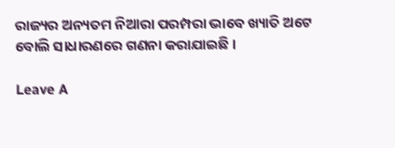ରାଜ୍ୟର ଅନ୍ୟତମ ନିଆରା ପରମ୍ପରା ଭାବେ ଖ୍ୟାତି ଅଟେ ବୋଲି ସାଧାରଣରେ ଗଣନା କରାଯାଇଛି ।

Leave A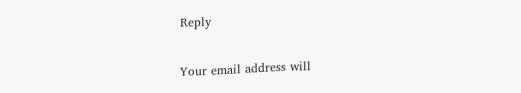Reply

Your email address will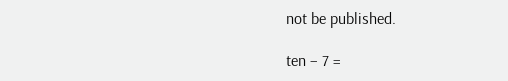not be published.

ten − 7 =